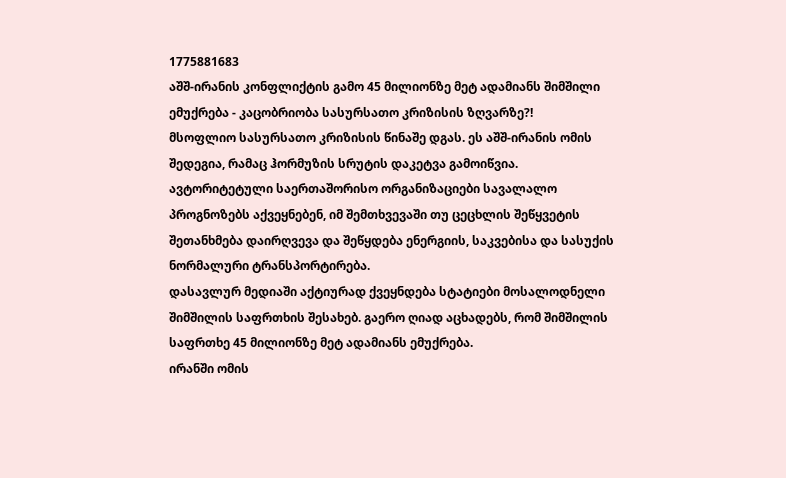1775881683
აშშ-ირანის კონფლიქტის გამო 45 მილიონზე მეტ ადამიანს შიმშილი ემუქრება - კაცობრიობა სასურსათო კრიზისის ზღვარზე?!
მსოფლიო სასურსათო კრიზისის წინაშე დგას. ეს აშშ-ირანის ომის შედეგია, რამაც ჰორმუზის სრუტის დაკეტვა გამოიწვია.
ავტორიტეტული საერთაშორისო ორგანიზაციები სავალალო პროგნოზებს აქვეყნებენ, იმ შემთხვევაში თუ ცეცხლის შეწყვეტის შეთანხმება დაირღვევა და შეწყდება ენერგიის, საკვებისა და სასუქის ნორმალური ტრანსპორტირება.
დასავლურ მედიაში აქტიურად ქვეყნდება სტატიები მოსალოდნელი შიმშილის საფრთხის შესახებ. გაერო ღიად აცხადებს, რომ შიმშილის საფრთხე 45 მილიონზე მეტ ადამიანს ემუქრება.
ირანში ომის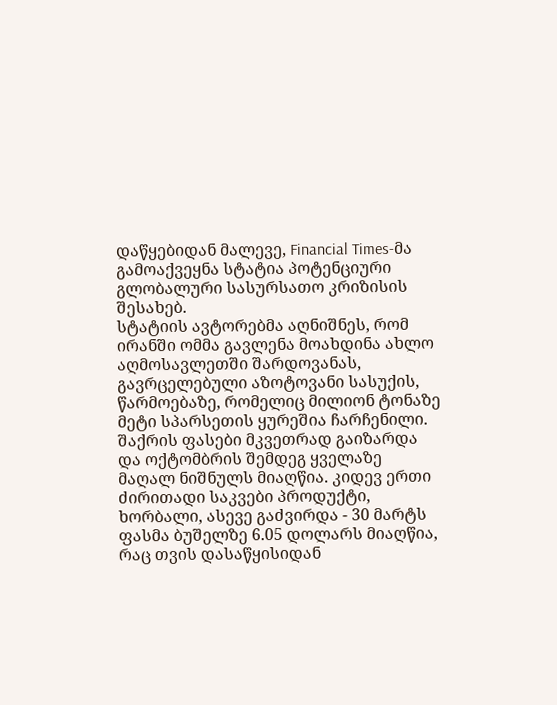დაწყებიდან მალევე, Financial Times-მა გამოაქვეყნა სტატია პოტენციური გლობალური სასურსათო კრიზისის შესახებ.
სტატიის ავტორებმა აღნიშნეს, რომ ირანში ომმა გავლენა მოახდინა ახლო აღმოსავლეთში შარდოვანას, გავრცელებული აზოტოვანი სასუქის, წარმოებაზე, რომელიც მილიონ ტონაზე მეტი სპარსეთის ყურეშია ჩარჩენილი.
შაქრის ფასები მკვეთრად გაიზარდა და ოქტომბრის შემდეგ ყველაზე მაღალ ნიშნულს მიაღწია. კიდევ ერთი ძირითადი საკვები პროდუქტი, ხორბალი, ასევე გაძვირდა - 30 მარტს ფასმა ბუშელზე 6.05 დოლარს მიაღწია, რაც თვის დასაწყისიდან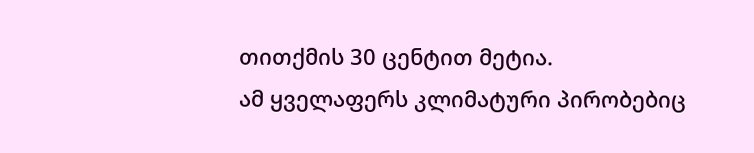თითქმის 30 ცენტით მეტია.
ამ ყველაფერს კლიმატური პირობებიც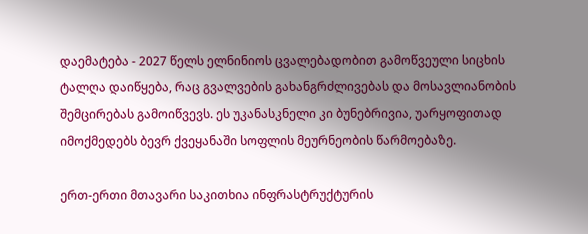დაემატება - 2027 წელს ელნინიოს ცვალებადობით გამოწვეული სიცხის ტალღა დაიწყება, რაც გვალვების გახანგრძლივებას და მოსავლიანობის შემცირებას გამოიწვევს. ეს უკანასკნელი კი ბუნებრივია, უარყოფითად იმოქმედებს ბევრ ქვეყანაში სოფლის მეურნეობის წარმოებაზე.

ერთ-ერთი მთავარი საკითხია ინფრასტრუქტურის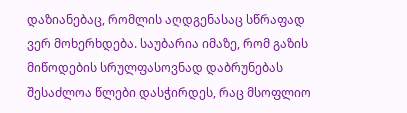დაზიანებაც, რომლის აღდგენასაც სწრაფად ვერ მოხერხდება. საუბარია იმაზე, რომ გაზის მიწოდების სრულფასოვნად დაბრუნებას შესაძლოა წლები დასჭირდეს, რაც მსოფლიო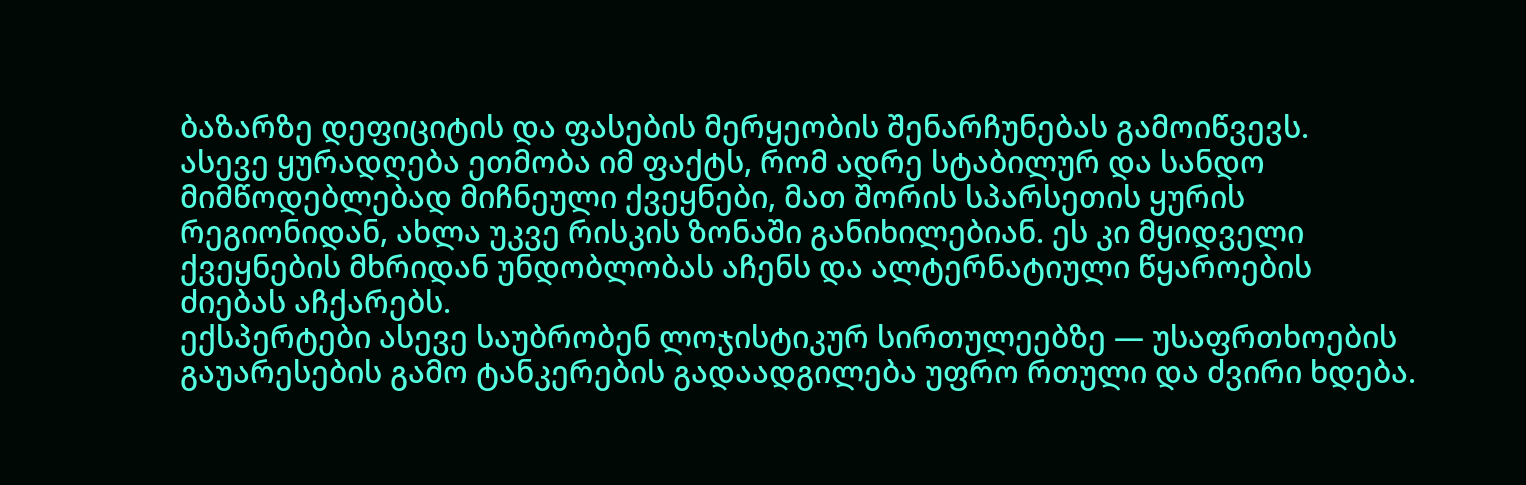ბაზარზე დეფიციტის და ფასების მერყეობის შენარჩუნებას გამოიწვევს.
ასევე ყურადღება ეთმობა იმ ფაქტს, რომ ადრე სტაბილურ და სანდო მიმწოდებლებად მიჩნეული ქვეყნები, მათ შორის სპარსეთის ყურის რეგიონიდან, ახლა უკვე რისკის ზონაში განიხილებიან. ეს კი მყიდველი ქვეყნების მხრიდან უნდობლობას აჩენს და ალტერნატიული წყაროების ძიებას აჩქარებს.
ექსპერტები ასევე საუბრობენ ლოჯისტიკურ სირთულეებზე — უსაფრთხოების გაუარესების გამო ტანკერების გადაადგილება უფრო რთული და ძვირი ხდება.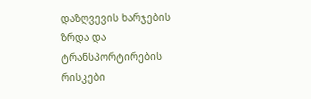დაზღვევის ხარჯების ზრდა და ტრანსპორტირების რისკები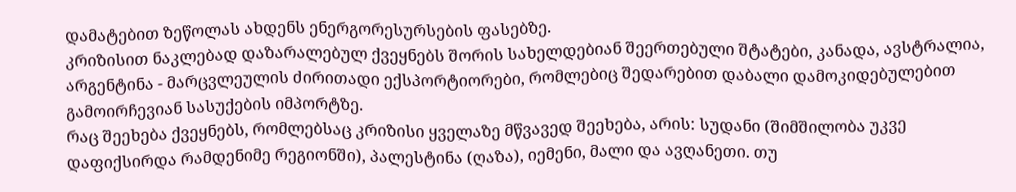დამატებით ზეწოლას ახდენს ენერგორესურსების ფასებზე.
კრიზისით ნაკლებად დაზარალებულ ქვეყნებს შორის სახელდებიან შეერთებული შტატები, კანადა, ავსტრალია, არგენტინა - მარცვლეულის ძირითადი ექსპორტიორები, რომლებიც შედარებით დაბალი დამოკიდებულებით გამოირჩევიან სასუქების იმპორტზე.
რაც შეეხება ქვეყნებს, რომლებსაც კრიზისი ყველაზე მწვავედ შეეხება, არის: სუდანი (შიმშილობა უკვე დაფიქსირდა რამდენიმე რეგიონში), პალესტინა (ღაზა), იემენი, მალი და ავღანეთი. თუ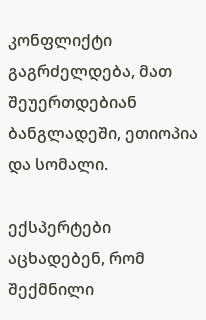კონფლიქტი გაგრძელდება, მათ შეუერთდებიან ბანგლადეში, ეთიოპია და სომალი.

ექსპერტები აცხადებენ, რომ შექმნილი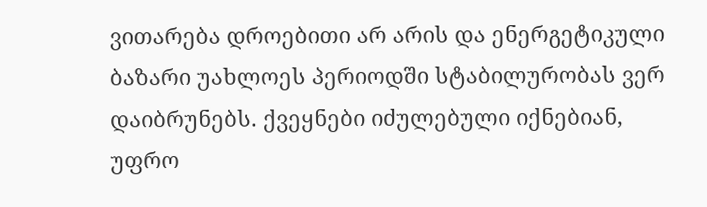ვითარება დროებითი არ არის და ენერგეტიკული ბაზარი უახლოეს პერიოდში სტაბილურობას ვერ დაიბრუნებს. ქვეყნები იძულებული იქნებიან, უფრო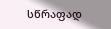სწრაფად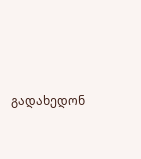გადახედონ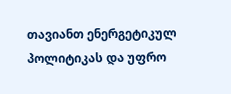თავიანთ ენერგეტიკულ პოლიტიკას და უფრო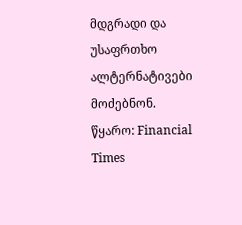მდგრადი და უსაფრთხო ალტერნატივები მოძებნონ.
წყარო: Financial Times